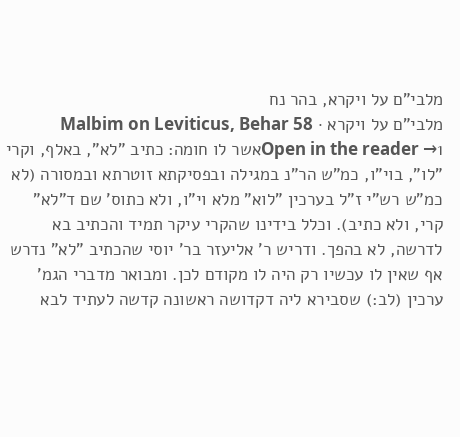מלבי"ם על ויקרא, בהר נח
מלבי"ם על ויקרא · Malbim on Leviticus, Behar 58
Open in the reader →1אשר לו חומה: כתיב "לא", באלף, וקרי "לו", בוי"ו, כמ"ש הר"נ במגילה ובפסיקתא זוטרתא ובמסורה (לא כמ"ש רש"י ז"ל בערכין "לוא" מלא וי"ו, ולא כתוס' שם ד"לא" קרי, ולא כתיב). וכלל בידינו שהקרי עיקר תמיד והכתיב בא לדרשה, לא בהפך. ודריש ר' אליעזר בר' יוסי שהכתיב "לא" נדרש אף שאין לו עכשיו רק היה לו מקודם לכן. ומבואר מדברי הגמ' ערכין (לב:) שסבירא ליה דקדושה ראשונה קדשה לעתיד לבא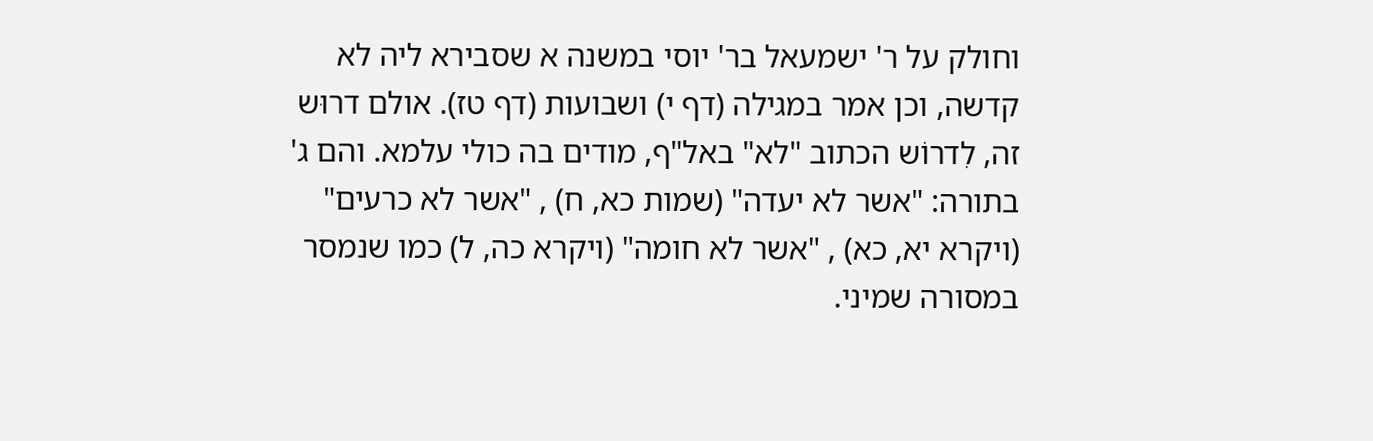וחולק על ר' ישמעאל בר' יוסי במשנה א שסבירא ליה לא קדשה, וכן אמר במגילה (דף י) ושבועות (דף טז). אולם דרוּש זה, לִדרוֹש הכתוב "לא" באל"ף, מודים בה כולי עלמא. והם ג' בתורה: "אשר לא יעדה" (שמות כא, ח) , "אשר לא כרעים" (ויקרא יא, כא) , "אשר לא חומה" (ויקרא כה, ל) כמו שנמסר במסורה שמיני.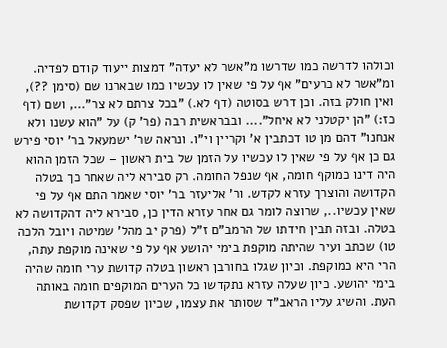וכולהו לדרשה כמו שדרשו מ"אשר לא יעדה" דמצות ייעוד קודם לפדיה. ומ"אשר לא כרעים" אף על פי שאין לו עכשיו כמו שבארנו שם (סימן ??), ואין חולק בזה. וכן דרש בסוטה (דף לא.) "בכל צרתם לא צר"..., ושם (דף כז:) "הן יקטלני לא איחל".... ובבראשית רבה (פר' ק) על "הוא עשנו ולא אנחנו" דהם מן טו דכתבין א' וקריין וי"ו. ונראה שר' ישמעאל בר' יוסי פירש גם כן אף על פי שאין לו עכשיו על הזמן של בית ראשון – שכל הזמן ההוא היה דינו כמוקף חומה, אף שנפל החומה. רק סבירא ליה שאחר כך בטלה הקדושה והוצרך עזרא לקדש. ור' אליעזר בר' יוסי שאמר התם אף על פי שאין עכשיו.., שרוצה לומר גם אחר עזרא הדין כן, סבירא ליה דהקדושה לא בטלה. ובזה תבין חידתו של הרמב"ם ז"ל (פרק יב מהל' שמיטה ויובל הלכה טו) שכתב ועיר שהיתה מוקפת בימי יהושע אף על פי שאינה מוקפת עתה, הרי היא כמוקפת. וכיון שגלו בחורבן ראשון בטלה קדושת ערי חומה שהיה בימי יהושע. כיון שעלה עזרא נתקדשו כל הערים המוקפים חומה באותה העת. והשיג עליו הראב"ד שסותר את עצמו, שכיון שפסק דקדושת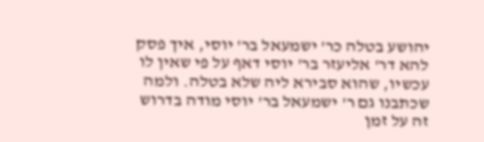יהושע בטלה כר' ישמעאל בר' יוסי, איך פסק להא דר' אליעזר בר' יוסי דאף על פי שאין לו עכשיו, שהוא סבירא ליה שלא בטלה. ולמה שכתבנו גם ר' ישמעאל בר' יוסי מודה בדרוש זה על זמן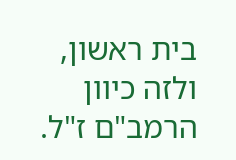בית ראשון, ולזה כיוון הרמב"ם ז"ל.